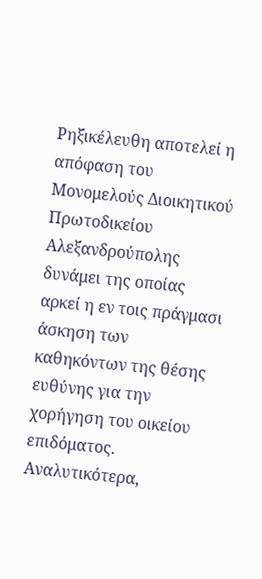Ρηξικέλευθη αποτελεί η απόφαση του Μονομελούς Διοικητικού Πρωτοδικείου Αλεξανδρούπολης δυνάμει της οποίας αρκεί η εν τοις πράγμασι άσκηση των καθηκόντων της θέσης ευθύνης για την χορήγηση του οικείου επιδόματος.
Αναλυτικότερα,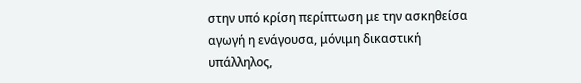στην υπό κρίση περίπτωση με την ασκηθείσα αγωγή η ενάγουσα, μόνιμη δικαστική υπάλληλος,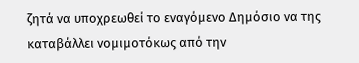ζητά να υποχρεωθεί το εναγόμενο Δημόσιο να της καταβάλλει νομιμοτόκως από την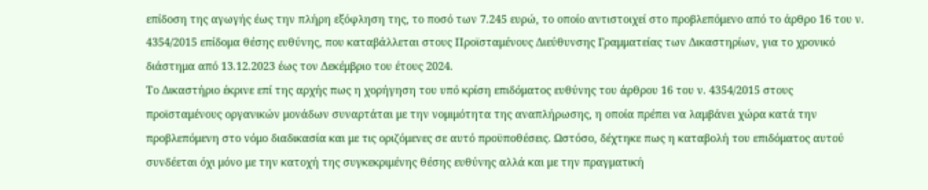επίδοση της αγωγής έως την πλήρη εξόφληση της, το ποσό των 7.245 ευρώ, το οποίο αντιστοιχεί στο προβλεπόμενο από το άρθρο 16 του ν. 4354/2015 επίδομα θέσης ευθύνης, που καταβάλλεται στους Προϊσταμένους Διεύθυνσης Γραμματείας των Δικαστηρίων, για το χρονικό διάστημα από 13.12.2023 έως τον Δεκέμβριο του έτους 2024.
Το Δικαστήριο έκρινε επί της αρχής πως η χορήγηση του υπό κρίση επιδόματος ευθύνης του άρθρου 16 του ν. 4354/2015 στους προϊσταμένους οργανικών μονάδων συναρτάται με την νομιμότητα της αναπλήρωσης, η οποία πρέπει να λαμβάνει χώρα κατά την προβλεπόμενη στο νόμο διαδικασία και με τις οριζόμενες σε αυτό προϋποθέσεις. Ωστόσο, δέχτηκε πως η καταβολή του επιδόματος αυτού συνδέεται όχι μόνο με την κατοχή της συγκεκριμένης θέσης ευθύνης αλλά και με την πραγματική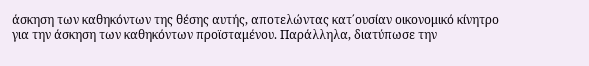άσκηση των καθηκόντων της θέσης αυτής, αποτελώντας κατ΄ουσίαν οικονομικό κίνητρο για την άσκηση των καθηκόντων προϊσταμένου. Παράλληλα, διατύπωσε την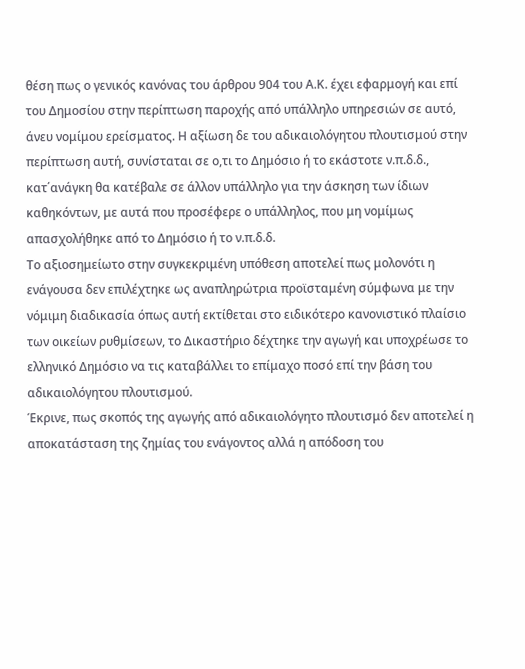θέση πως ο γενικός κανόνας του άρθρου 904 του Α.Κ. έχει εφαρμογή και επί του Δημοσίου στην περίπτωση παροχής από υπάλληλο υπηρεσιών σε αυτό, άνευ νομίμου ερείσματος. Η αξίωση δε του αδικαιολόγητου πλουτισμού στην περίπτωση αυτή, συνίσταται σε ο,τι το Δημόσιο ή το εκάστοτε ν.π.δ.δ., κατ΄ανάγκη θα κατέβαλε σε άλλον υπάλληλο για την άσκηση των ίδιων καθηκόντων, με αυτά που προσέφερε ο υπάλληλος, που μη νομίμως απασχολήθηκε από το Δημόσιο ή το ν.π.δ.δ.
Το αξιοσημείωτο στην συγκεκριμένη υπόθεση αποτελεί πως μολονότι η ενάγουσα δεν επιλέχτηκε ως αναπληρώτρια προϊσταμένη σύμφωνα με την νόμιμη διαδικασία όπως αυτή εκτίθεται στο ειδικότερο κανονιστικό πλαίσιο των οικείων ρυθμίσεων, το Δικαστήριο δέχτηκε την αγωγή και υποχρέωσε το ελληνικό Δημόσιο να τις καταβάλλει το επίμαχο ποσό επί την βάση του αδικαιολόγητου πλουτισμού.
Έκρινε, πως σκοπός της αγωγής από αδικαιολόγητο πλουτισμό δεν αποτελεί η αποκατάσταση της ζημίας του ενάγοντος αλλά η απόδοση του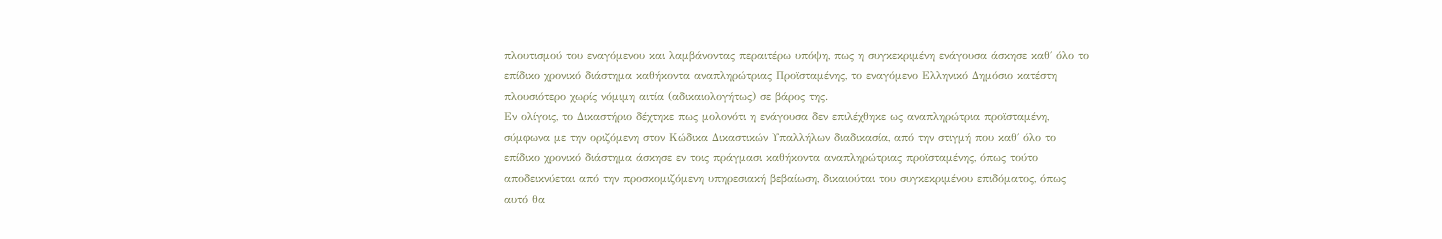πλουτισμού του εναγόμενου και λαμβάνοντας περαιτέρω υπόψη, πως η συγκεκριμένη ενάγουσα άσκησε καθ΄ όλο το επίδικο χρονικό διάστημα καθήκοντα αναπληρώτριας Προϊσταμένης, το εναγόμενο Ελληνικό Δημόσιο κατέστη πλουσιότερο χωρίς νόμιμη αιτία (αδικαιολογήτως) σε βάρος της.
Εν ολίγοις, το Δικαστήριο δέχτηκε πως μολονότι η ενάγουσα δεν επιλέχθηκε ως αναπληρώτρια προϊσταμένη, σύμφωνα με την οριζόμενη στον Κώδικα Δικαστικών Υπαλλήλων διαδικασία, από την στιγμή που καθ΄ όλο το επίδικο χρονικό διάστημα άσκησε εν τοις πράγμασι καθήκοντα αναπληρώτριας προϊσταμένης, όπως τούτο αποδεικνύεται από την προσκομιζόμενη υπηρεσιακή βεβαίωση, δικαιούται του συγκεκριμένου επιδόματος, όπως αυτό θα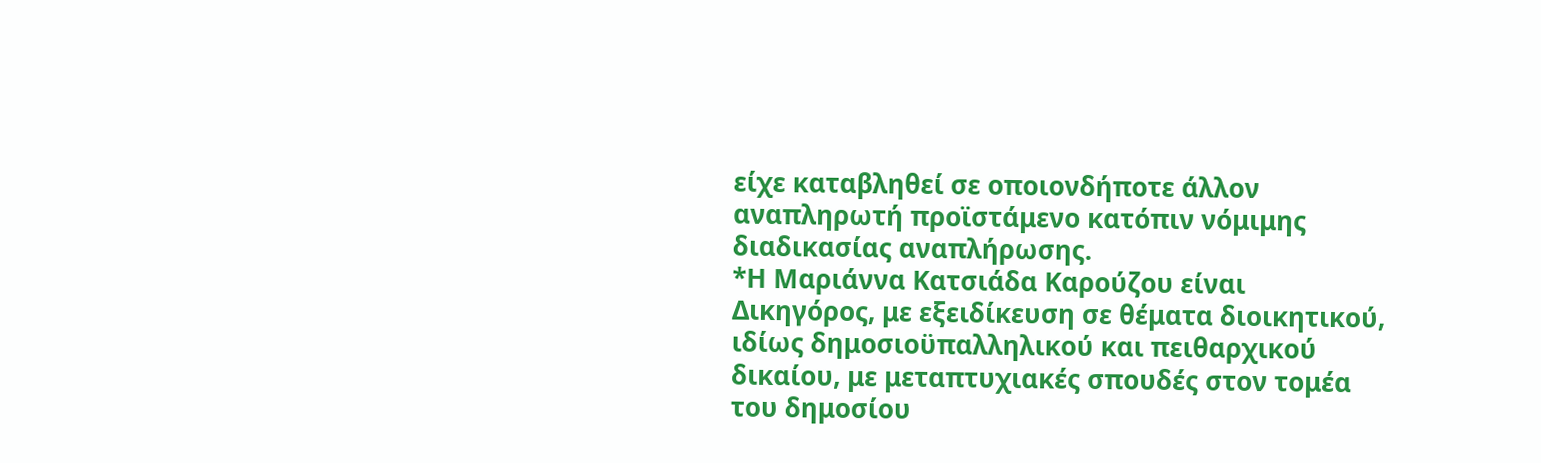είχε καταβληθεί σε οποιονδήποτε άλλον αναπληρωτή προϊστάμενο κατόπιν νόμιμης διαδικασίας αναπλήρωσης.
*Η Μαριάννα Κατσιάδα Καρούζου είναι Δικηγόρος, με εξειδίκευση σε θέματα διοικητικού, ιδίως δημοσιοϋπαλληλικού και πειθαρχικού δικαίου, με μεταπτυχιακές σπουδές στον τομέα του δημοσίου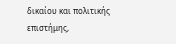δικαίου και πολιτικής επιστήμης,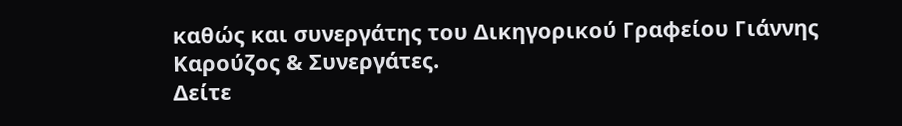καθώς και συνεργάτης του Δικηγορικού Γραφείου Γιάννης Καρούζος & Συνεργάτες.
Δείτε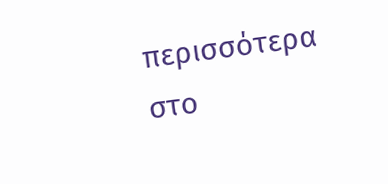περισσότερα στο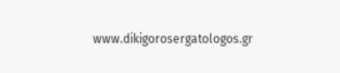www.dikigorosergatologos.gr